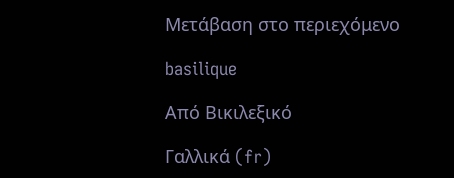Μετάβαση στο περιεχόμενο

basilique

Από Βικιλεξικό

Γαλλικά (fr)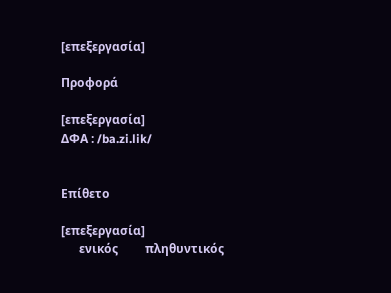[επεξεργασία]

Προφορά

[επεξεργασία]
ΔΦΑ : /ba.zi.lik/


Επίθετο

[επεξεργασία]
      ενικός         πληθυντικός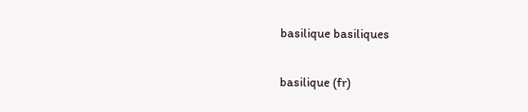basilique basiliques

basilique (fr)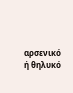αρσενικό ή θηλυκό